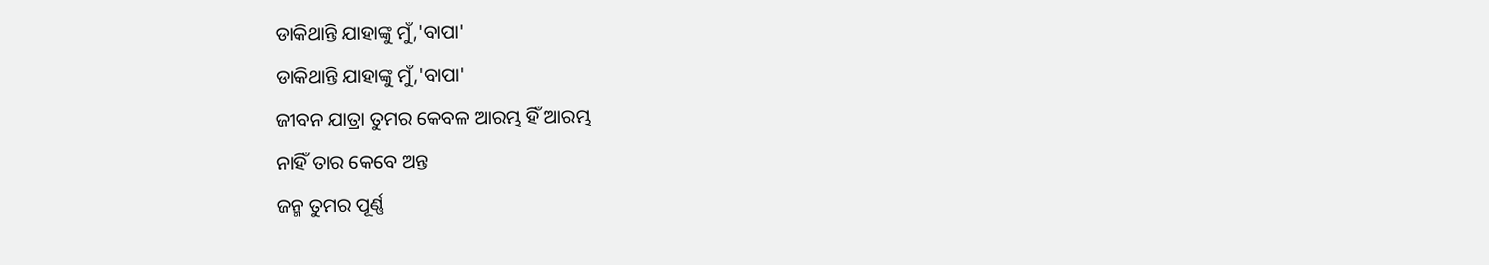ଡାକିଥାନ୍ତି ଯାହାଙ୍କୁ ମୁଁ,'ବାପା'
ଡାକିଥାନ୍ତି ଯାହାଙ୍କୁ ମୁଁ,'ବାପା'
ଜୀବନ ଯାତ୍ରା ତୁମର କେବଳ ଆରମ୍ଭ ହିଁ ଆରମ୍ଭ
ନାହିଁ ତାର କେବେ ଅନ୍ତ
ଜନ୍ମ ତୁମର ପୂର୍ଣ୍ଣ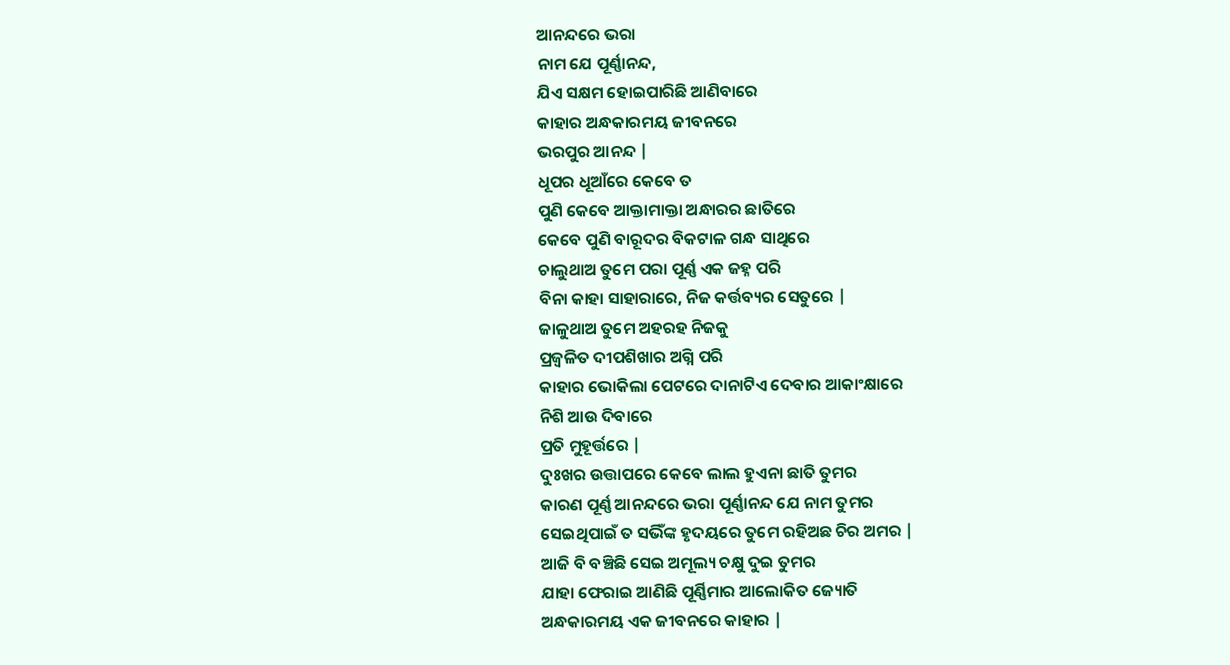ଆନନ୍ଦରେ ଭରା
ନାମ ଯେ ପୂର୍ଣ୍ଣାନନ୍ଦ,
ଯିଏ ସକ୍ଷମ ହୋଇପାରିଛି ଆଣିବାରେ
କାହାର ଅନ୍ଧକାରମୟ ଜୀବନରେ
ଭରପୁର ଆନନ୍ଦ |
ଧୂପର ଧୂଆଁରେ କେବେ ତ
ପୁଣି କେବେ ଆକ୍ତାମାକ୍ତା ଅନ୍ଧାରର ଛାତିରେ
କେବେ ପୁଣି ବାରୂଦର ବିକଟାଳ ଗନ୍ଧ ସାଥିରେ
ଚାଲୁଥାଅ ତୁମେ ପରା ପୂର୍ଣ୍ଣ ଏକ ଜହ୍ନ ପରି
ବିନା କାହା ସାହାରାରେ, ନିଜ କର୍ତ୍ତବ୍ୟର ସେତୁରେ |
ଜାଳୁଥାଅ ତୁମେ ଅହରହ ନିଜକୁ
ପ୍ରଜ୍ଵଳିତ ଦୀପଶିଖାର ଅଗ୍ନି ପରି
କାହାର ଭୋକିଲା ପେଟରେ ଦାନାଟିଏ ଦେବାର ଆକାଂକ୍ଷାରେ
ନିଶି ଆଉ ଦିବାରେ
ପ୍ରତି ମୁହୂର୍ତ୍ତରେ |
ଦୁଃଖର ଉତ୍ତାପରେ କେବେ ଲାଲ ହୁଏନା ଛାତି ତୁମର
କାରଣ ପୂର୍ଣ୍ଣ ଆନନ୍ଦରେ ଭରା ପୂର୍ଣ୍ଣାନନ୍ଦ ଯେ ନାମ ତୁମର
ସେଇଥିପାଇଁ ତ ସଭିଁଙ୍କ ହୃଦୟରେ ତୁମେ ରହିଅଛ ଚିର ଅମର |
ଆଜି ବି ବଞ୍ଚିଛି ସେଇ ଅମୂଲ୍ୟ ଚକ୍ଷୁ ଦୁଇ ତୁମର
ଯାହା ଫେରାଇ ଆଣିଛି ପୂର୍ଣ୍ଣିମାର ଆଲୋକିତ ଜ୍ୟୋତି
ଅନ୍ଧକାରମୟ ଏକ ଜୀବନରେ କାହାର |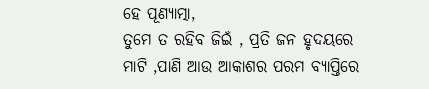ହେ ପୂଣ୍ୟାତ୍ମା,
ତୁମେ ତ ରହିବ ଜିଇଁ , ପ୍ରତି ଜନ ହୃଦୟରେ
ମାଟି ,ପାଣି ଆଉ ଆକାଶର ପରମ ବ୍ୟାପ୍ତିରେ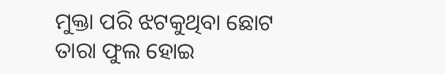ମୁକ୍ତା ପରି ଝଟକୁଥିବା ଛୋଟ ତାରା ଫୁଲ ହୋଇ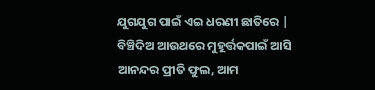ଯୁଗଯୁଗ ପାଇଁ ଏଇ ଧରଣୀ ଛାତିରେ |
ବିଞ୍ଚିଦିଅ ଆଉଥରେ ମୁହୂର୍ତ୍ତକପାଇଁ ଆସି
ଆନନ୍ଦର ପ୍ରୀତି ଫୁଲ, ଆମ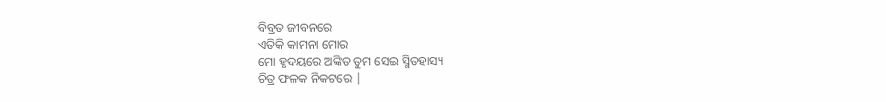ବିବ୍ରତ ଜୀବନରେ
ଏତିକି କାମନା ମୋର
ମୋ ହୃଦୟରେ ଅଙ୍କିତ ତୁମ ସେଇ ସ୍ମିତହାସ୍ୟ
ଚିତ୍ର ଫଳକ ନିକଟରେ |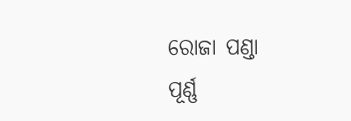ରୋଜା ପଣ୍ଡା
ପୂର୍ଣ୍ଣ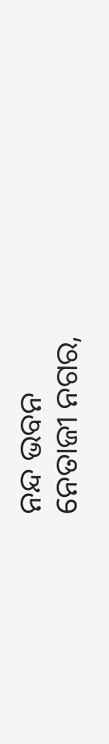ନନ୍ଦ ଭବନ
ନେତାଜୀ ନଗର,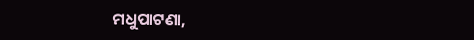ମଧୁପାଟଣା,